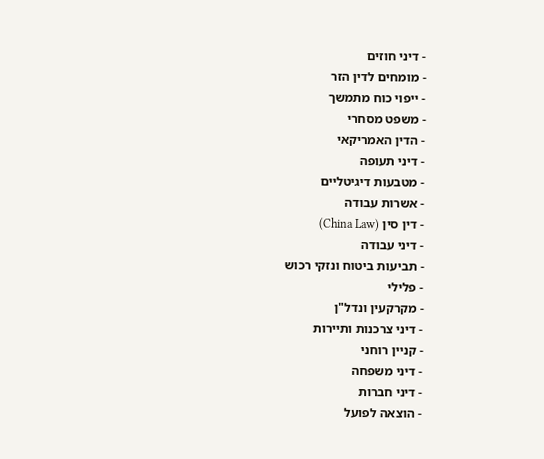- דיני חוזים
- מומחים לדין הזר
- ייפוי כוח מתמשך
- משפט מסחרי
- הדין האמריקאי
- דיני תעופה
- מטבעות דיגיטליים
- אשרות עבודה
- דין סין (China Law)
- דיני עבודה
- תביעות ביטוח ונזקי רכוש
- פלילי
- מקרקעין ונדל"ן
- דיני צרכנות ותיירות
- קניין רוחני
- דיני משפחה
- דיני חברות
- הוצאה לפועל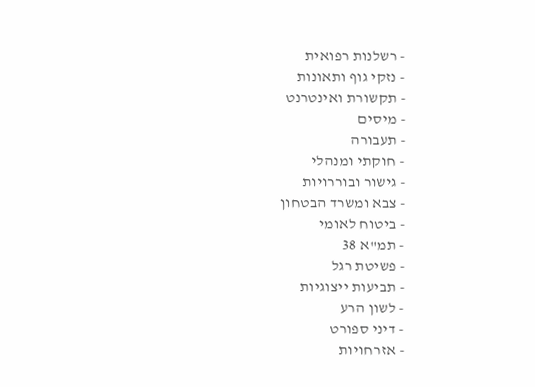- רשלנות רפואית
- נזקי גוף ותאונות
- תקשורת ואינטרנט
- מיסים
- תעבורה
- חוקתי ומנהלי
- גישור ובוררויות
- צבא ומשרד הבטחון
- ביטוח לאומי
- תמ"א 38
- פשיטת רגל
- תביעות ייצוגיות
- לשון הרע
- דיני ספורט
- אזרחויות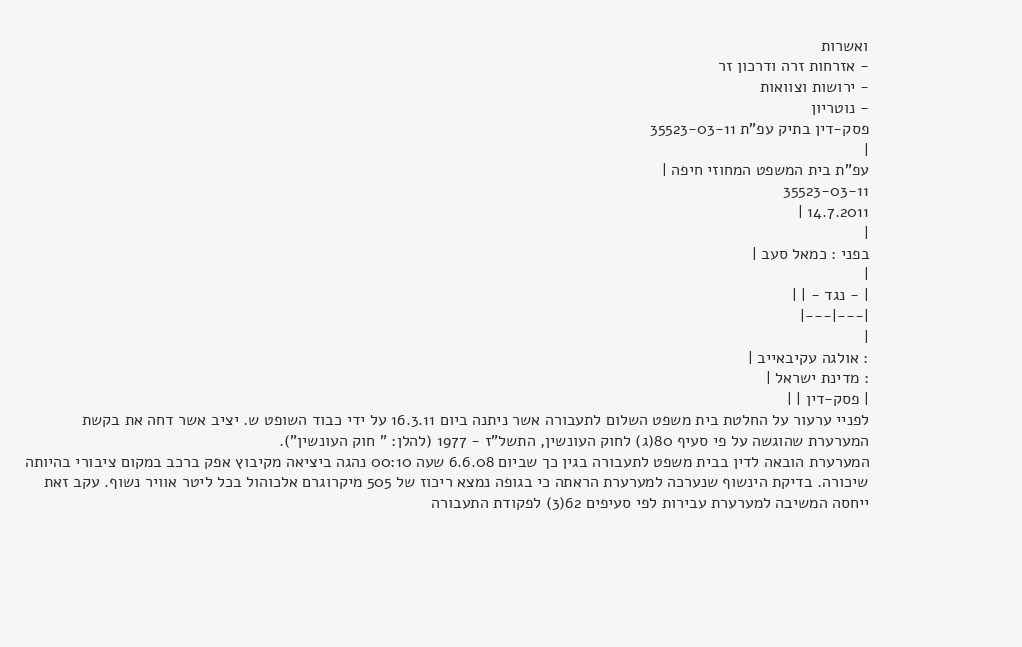ואשרות
- אזרחות זרה ודרכון זר
- ירושות וצוואות
- נוטריון
פסק-דין בתיק עפ"ת 35523-03-11
|
עפ"ת בית המשפט המחוזי חיפה |
35523-03-11
14.7.2011 |
|
בפני : כמאל סעב |
|
| - נגד - | |
|---|---|
|
: אולגה עקיבאייב |
: מדינת ישראל |
| פסק-דין | |
לפניי ערעור על החלטת בית משפט השלום לתעבורה אשר ניתנה ביום 16.3.11 על ידי כבוד השופט ש. יציב אשר דחה את בקשת המערערת שהוגשה על פי סעיף 80(ג) לחוק העונשין, התשל"ז - 1977 (להלן: " חוק העונשין").
המערערת הובאה לדין בבית משפט לתעבורה בגין כך שביום 6.6.08 שעה 00:10 נהגה ביציאה מקיבוץ אפק ברכב במקום ציבורי בהיותה שיכורה. בדיקת הינשוף שנערכה למערערת הראתה כי בגופה נמצא ריכוז של 505 מיקרוגרם אלכוהול בכל ליטר אוויר נשוף. עקב זאת ייחסה המשיבה למערערת עבירות לפי סעיפים 62(3) לפקודת התעבורה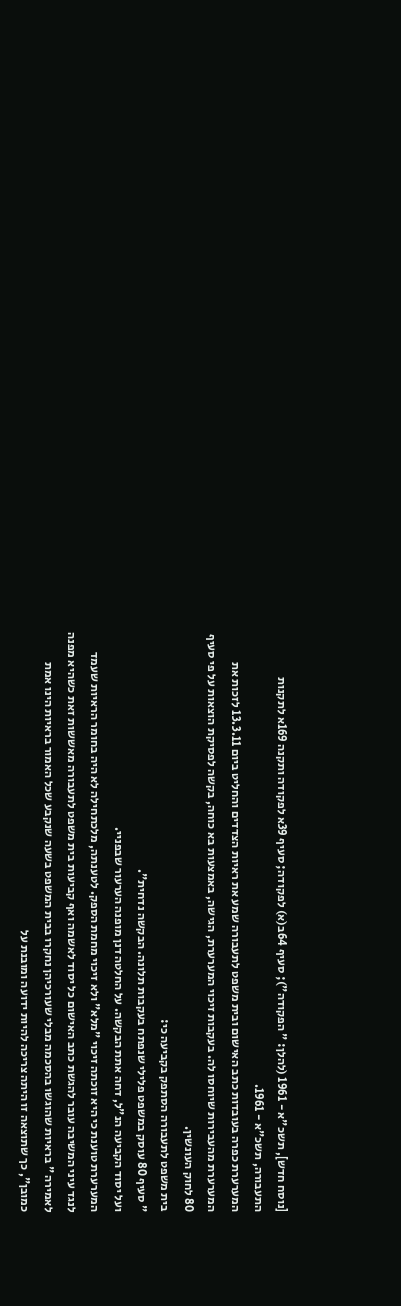[נוסח חדש], תשכ"א - 1961 (להלן: " הפקודה"); סעיף 64ב(א) לפקודה; סעיף 39א לפקודה ותקנה 169א לתקנות התעבורה, תשכ"א - 1961.
המערערת כפרה בעובדות כתב האישום ובית משפט לתעבורה שמע את ראיות הצדדים והחליט ביום 13.3.11 לזכות את המערערת מהעבירות שיוחסו לה. בעקבות זיכוי המערערת, הגישה, באמצעות בא כוחה, בקשה לפסיקת הוצאות על פי סעיף 80 לחוק העונשין.
בית משפט לתעבורה הסתפק בקביעה כי:
" סעיף 80 עוסק במשפט פלילי שנפתח בעקבות תלונה. הבקשה נדחית".
ועל יסוד הקביעה הנ"ל, דחה אתת הבקשה. על החלטה דנן מופנה הערעור שבפניי.
המערערת טוענת כי היא זוכתה זיכוי "מלא" ולא זיכוי מחמת הספק. לטענתה, מלכתחילה לא היה בחומר הראיות שעמד לנגד עיני המשיבה עובר להגשת כתב האישום כל יסוד לאשמה ואף קביעות בית משפט לתעבורה מאששות זאת כשהיא מפנה לאמירה " בראיות שהוגשו בהסכמה מבלי שעורכיהן נחקרו בבית המשפט בשעה שנקבע שכל האמור בראיות הינו אמת כמובן", כך שתוצאה זו היתה צריכה להיות ידועה ומובנת על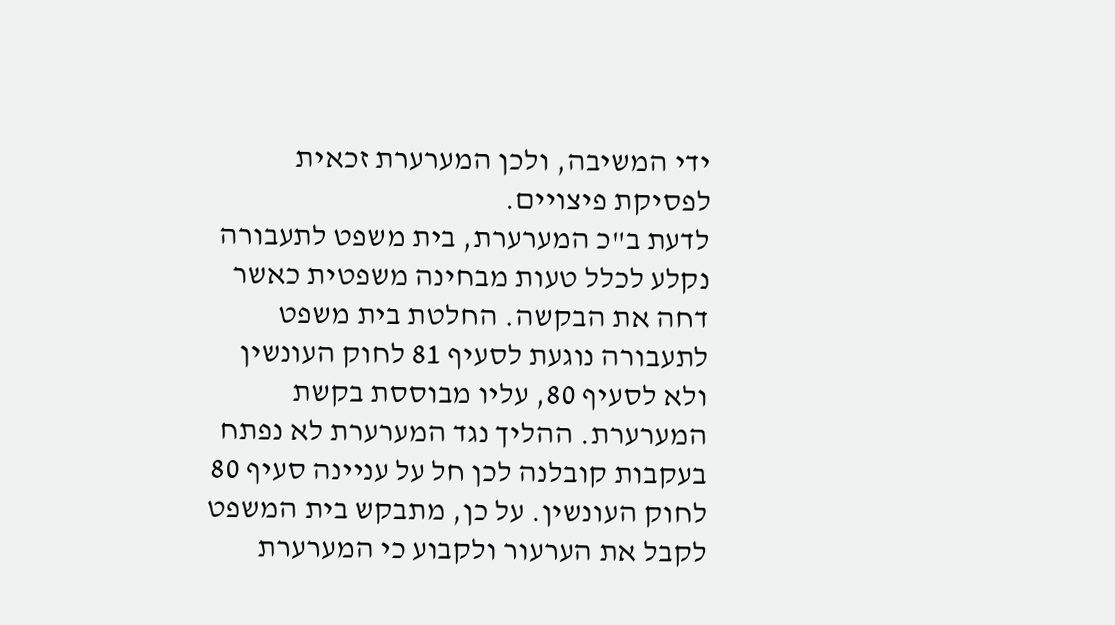ידי המשיבה, ולכן המערערת זכאית לפסיקת פיצויים.
לדעת ב"כ המערערת, בית משפט לתעבורה נקלע לכלל טעות מבחינה משפטית כאשר דחה את הבקשה. החלטת בית משפט לתעבורה נוגעת לסעיף 81 לחוק העונשין ולא לסעיף 80, עליו מבוססת בקשת המערערת. ההליך נגד המערערת לא נפתח בעקבות קובלנה לכן חל על עניינה סעיף 80 לחוק העונשין. על כן, מתבקש בית המשפט לקבל את הערעור ולקבוע כי המערערת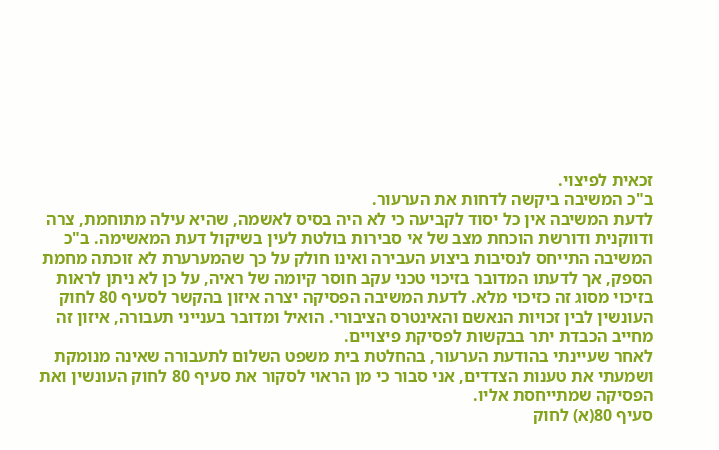זכאית לפיצוי.
ב"כ המשיבה ביקשה לדחות את הערעור.
לדעת המשיבה אין כל יסוד לקביעה כי לא היה בסיס לאשמה, שהיא עילה מתוחמת, צרה ודווקנית ודורשת הוכחת מצב של אי סבירות בולטת לעין בשיקול דעת המאשימה. ב"כ המשיבה התייחס לנסיבות ביצוע העבירה ואינו חולק על כך שהמערערת לא זוכתה מחמת הספק, אך לדעתו המדובר בזיכוי טכני עקב חוסר קיומה של ראיה, על כן לא ניתן לראות בזיכוי מסוג זה כזיכוי מלא. לדעת המשיבה הפסיקה יצרה איזון בהקשר לסעיף 80 לחוק העונשין לבין זכויות הנאשם והאינטרס הציבורי. הואיל ומדובר בענייני תעבורה, איזון זה מחייב הכבדת יתר בבקשות לפסיקת פיצויים.
לאחר שעיינתי בהודעת הערעור, בהחלטת בית משפט השלום לתעבורה שאינה מנומקת ושמעתי את טענות הצדדים, אני סבור כי מן הראוי לסקור את סעיף 80 לחוק העונשין ואת הפסיקה שמתייחסת אליו.
סעיף 80(א) לחוק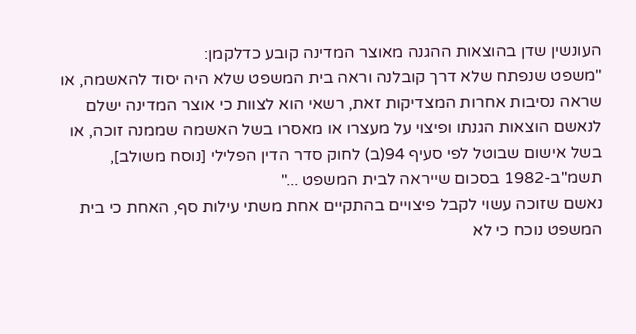העונשין שדן בהוצאות ההגנה מאוצר המדינה קובע כדלקמן:
"משפט שנפתח שלא דרך קובלנה וראה בית המשפט שלא היה יסוד להאשמה, או שראה נסיבות אחרות המצדיקות זאת, רשאי הוא לצוות כי אוצר המדינה ישלם לנאשם הוצאות הגנתו ופיצוי על מעצרו או מאסרו בשל האשמה שממנה זוכה, או בשל אישום שבוטל לפי סעיף 94(ב) לחוק סדר הדין הפלילי [נוסח משולב], תשמ"ב-1982 בסכום שייראה לבית המשפט ..."
נאשם שזוכה עשוי לקבל פיצויים בהתקיים אחת משתי עילות סף, האחת כי בית המשפט נוכח כי לא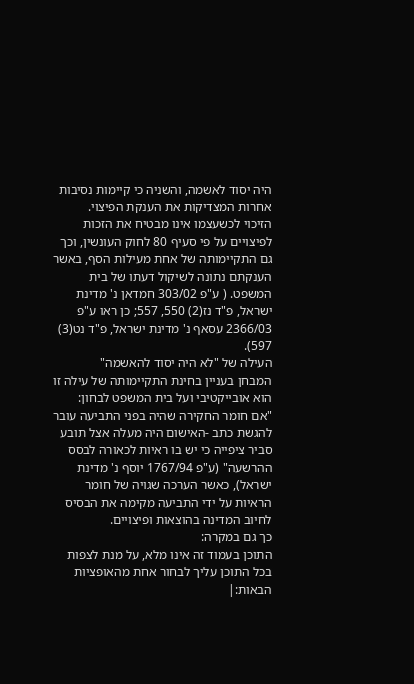היה יסוד לאשמה, והשניה כי קיימות נסיבות אחרות המצדיקות את הענקת הפיצוי.
הזיכוי לכשעצמו אינו מבטיח את הזכות לפיצויים על פי סעיף 80 לחוק העונשין, וכך גם התקיימותה של אחת מעילות הסף, באשר הענקתם נתונה לשיקול דעתו של בית המשפט. ( ע"פ 303/02 חמדאן נ' מדינת ישראל, פ"ד נז(2) 550, 557; כן ראו ע"פ 2366/03 עסאף נ' מדינת ישראל, פ"ד נט(3) 597).
העילה של "לא היה יסוד להאשמה"
המבחן בעניין בחינת התקיימותה של עילה זו הוא אובייקטיבי ועל בית המשפט לבחון:
"אם חומר החקירה שהיה בפני התביעה עובר להגשת כתב -האישום היה מעלה אצל תובע סביר ציפייה כי יש בו ראיות לכאורה לבסס ההרשעה" (ע"פ 1767/94 יוסף נ' מדינת ישראל), כאשר הערכה שגויה של חומר הראיות על ידי התביעה מקימה את הבסיס לחיוב המדינה בהוצאות ופיצויים.
כך גם במקרה:
התוכן בעמוד זה אינו מלא, על מנת לצפות בכל התוכן עליך לבחור אחת מהאופציות הבאות:|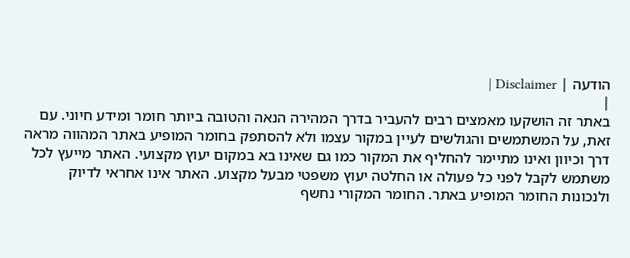הודעה | Disclaimer |
|
באתר זה הושקעו מאמצים רבים להעביר בדרך המהירה הנאה והטובה ביותר חומר ומידע חיוני. עם זאת, על המשתמשים והגולשים לעיין במקור עצמו ולא להסתפק בחומר המופיע באתר המהווה מראה דרך וכיוון ואינו מתיימר להחליף את המקור כמו גם שאינו בא במקום יעוץ מקצועי. האתר מייעץ לכל משתמש לקבל לפני כל פעולה או החלטה יעוץ משפטי מבעל מקצוע. האתר אינו אחראי לדיוק ולנכונות החומר המופיע באתר. החומר המקורי נחשף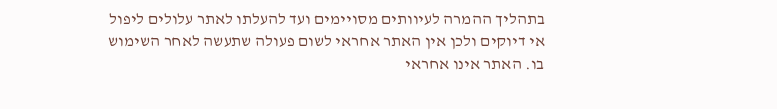בתהליך ההמרה לעיוותים מסויימים ועד להעלתו לאתר עלולים ליפול אי דיוקים ולכן אין האתר אחראי לשום פעולה שתעשה לאחר השימוש בו. האתר אינו אחראי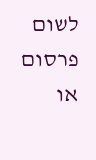לשום פרסום או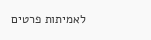לאמיתות פרטים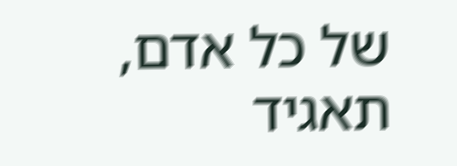של כל אדם, תאגיד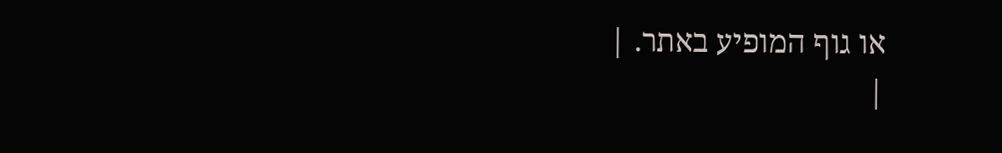או גוף המופיע באתר. |
|